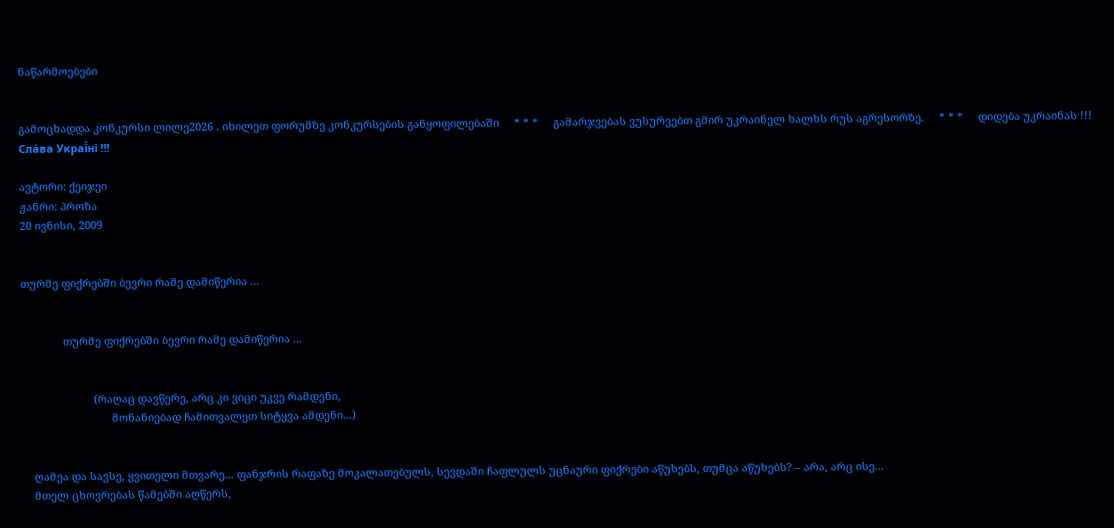ნაწარმოებები


გამოცხადდა კონკურსი ლილე2026 . იხილეთ ფორუმზე კონკურსების განყოფილებაში     * * *     გამარჯვებას ვუსურვებთ გმირ უკრაინელ ხალხს რუს აგრესორზე.     * * *     დიდება უკრაინას !!! Сла́ва Украї́ні !!!

ავტორი: ქეიჯეი
ჟანრი: პროზა
20 ივნისი, 2009


თურმე ფიქრებში ბევრი რამე დამიწერია ...


              თურმე ფიქრებში ბევრი რამე დამიწერია ...


                        (რაღაც დავწერე, არც კი ვიცი უკვე რამდენი,
                              მონანიებად ჩამითვალეთ სიტყვა ამდენი...)


    ღამეა და სავსე, ყვითელი მთვარე... ფანჯრის რაფაზე მოკალათებულს, სევდაში ჩაფლულს უცნაური ფიქრები აწუხებს, თუმცა აწუხებს? – არა, არც ისე...
    მთელ ცხოვრებას წამებში აღწერს,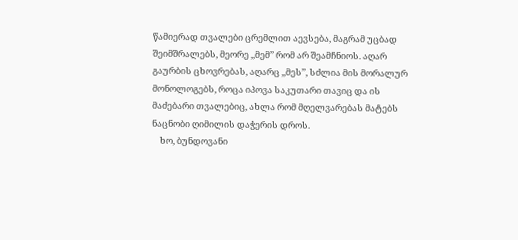წამიერად თვალები ცრემლით აევსება, მაგრამ უცბად შეიმშრალებს, მეორე ,,მემ’’ რომ არ შეამჩნიოს. აღარ გაურბის ცხოვრებას, აღარც ,,მეს’’, სძლია მის მორალურ მონოლოგებს, როცა იპოვა საკუთარი თავიც და ის მაძებარი თვალებიც, ახლა რომ მღელვარებას მატებს ნაცნობი ღიმილის დაჭერის დროს.
    ხო, ბუნდოვანი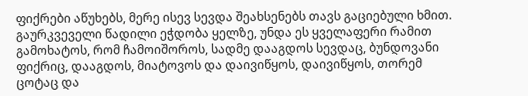ფიქრები აწუხებს, მერე ისევ სევდა შეახსენებს თავს გაციებული ხმით. გაურკვეველი წადილი ეჭდობა ყელზე, უნდა ეს ყველაფერი რამით გამოხატოს, რომ ჩამოიშოროს, სადმე დააგდოს სევდაც, ბუნდოვანი ფიქრიც, დააგდოს, მიატოვოს და დაივიწყოს, დაივიწყოს, თორემ ცოტაც და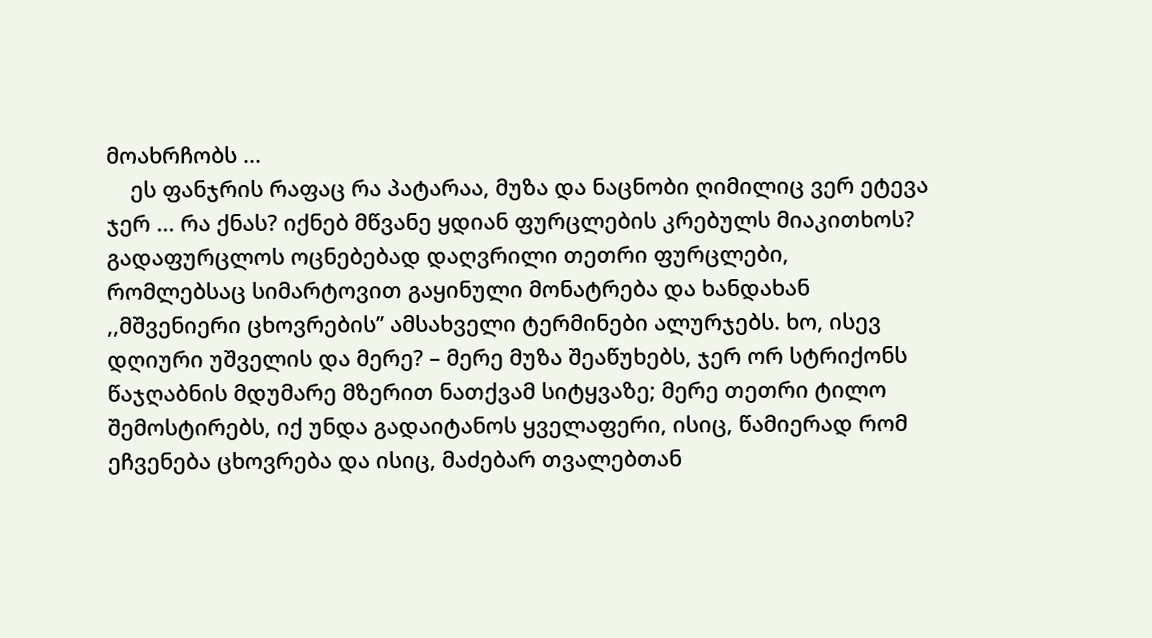მოახრჩობს ...
    ეს ფანჯრის რაფაც რა პატარაა, მუზა და ნაცნობი ღიმილიც ვერ ეტევა ჯერ ... რა ქნას? იქნებ მწვანე ყდიან ფურცლების კრებულს მიაკითხოს? გადაფურცლოს ოცნებებად დაღვრილი თეთრი ფურცლები, რომლებსაც სიმარტოვით გაყინული მონატრება და ხანდახან ,,მშვენიერი ცხოვრების’’ ამსახველი ტერმინები ალურჯებს. ხო, ისევ დღიური უშველის და მერე? – მერე მუზა შეაწუხებს, ჯერ ორ სტრიქონს წაჯღაბნის მდუმარე მზერით ნათქვამ სიტყვაზე; მერე თეთრი ტილო შემოსტირებს, იქ უნდა გადაიტანოს ყველაფერი, ისიც, წამიერად რომ ეჩვენება ცხოვრება და ისიც, მაძებარ თვალებთან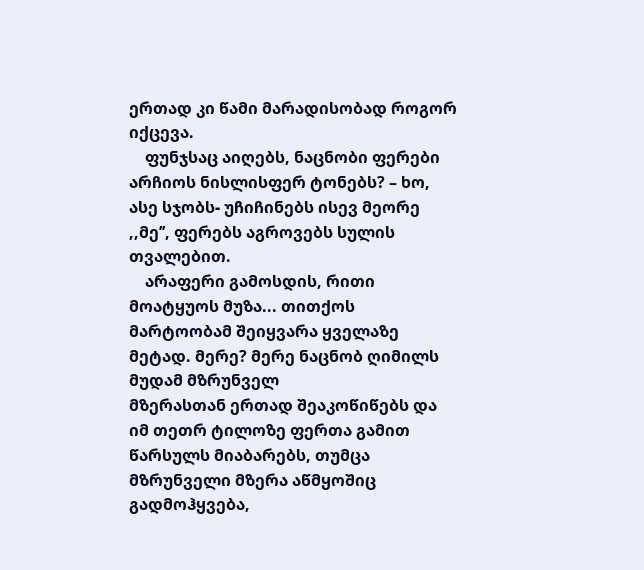ერთად კი წამი მარადისობად როგორ იქცევა.
    ფუნჯსაც აიღებს, ნაცნობი ფერები არჩიოს ნისლისფერ ტონებს? – ხო, ასე სჯობს- უჩიჩინებს ისევ მეორე ,,მე’’, ფერებს აგროვებს სულის თვალებით.
    არაფერი გამოსდის, რითი მოატყუოს მუზა... თითქოს მარტოობამ შეიყვარა ყველაზე მეტად. მერე? მერე ნაცნობ ღიმილს მუდამ მზრუნველ
მზერასთან ერთად შეაკოწიწებს და იმ თეთრ ტილოზე ფერთა გამით წარსულს მიაბარებს, თუმცა მზრუნველი მზერა აწმყოშიც გადმოჰყვება,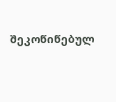შეკოწიწებულ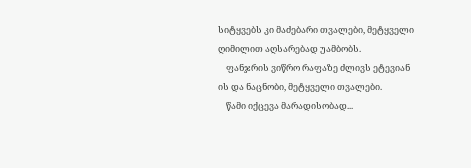სიტყვებს კი მაძებარი თვალები, მეტყველი ღიმილით აღსარებად უამბობს.
    ფანჯრის ვიწრო რაფაზე ძლივს ეტევიან ის და ნაცნობი, მეტყველი თვალები.
    წამი იქცევა მარადისობად...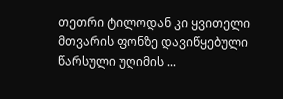თეთრი ტილოდან კი ყვითელი მთვარის ფონზე დავიწყებული წარსული უღიმის ...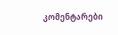კომენტარები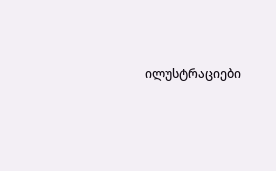ილუსტრაციები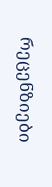რეცენზიები